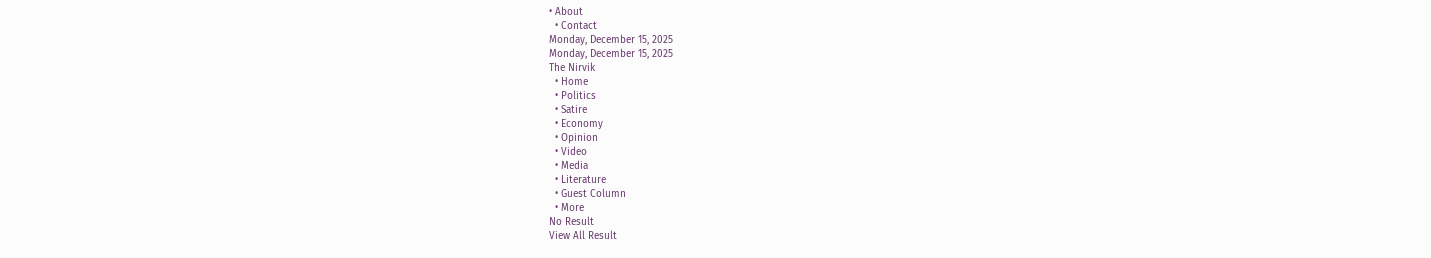• About
  • Contact
Monday, December 15, 2025
Monday, December 15, 2025
The Nirvik
  • Home
  • Politics
  • Satire
  • Economy
  • Opinion
  • Video
  • Media
  • Literature
  • Guest Column
  • More
No Result
View All Result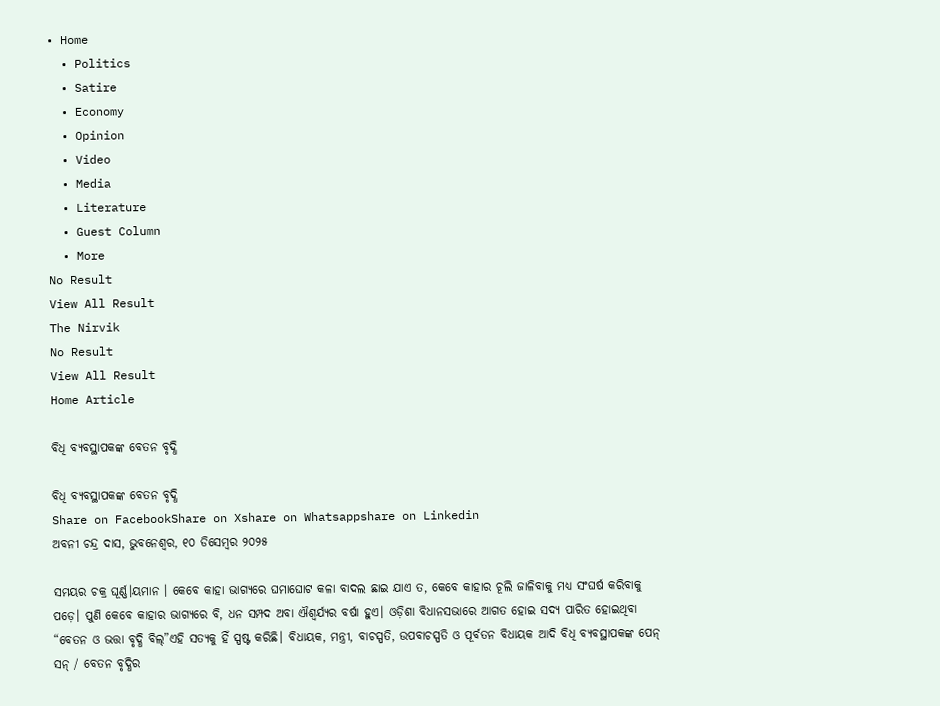• Home
  • Politics
  • Satire
  • Economy
  • Opinion
  • Video
  • Media
  • Literature
  • Guest Column
  • More
No Result
View All Result
The Nirvik
No Result
View All Result
Home Article

ବିଧି ବ୍ୟବସ୍ଥାପକଙ୍କ ବେତନ ବୃଦ୍ଧି

ବିଧି ବ୍ୟବସ୍ଥାପକଙ୍କ ବେତନ ବୃଦ୍ଧି
Share on FacebookShare on Xshare on Whatsappshare on Linkedin
ଅବନୀ ଚନ୍ଦ୍ର ଦାସ, ଭୁବନେଶ୍ୱର, ୧୦ ଡିସେମ୍ବର ୨୦୨୫

ସମୟର ଚକ୍ର ଘୂର୍ଣ୍ଣ।ୟମାନ । କେବେ କାହା ଭାଗ୍ୟରେ ଘମାଘୋଟ କଳା ବାଦଲ ଛାଇ ଯାଏ ତ, କେବେ କାହାର ଚୂଲି ଜାଳିବାକୁ ମଧ୍ୟ ସଂଘର୍ଷ କରିବାକୁ ପଡ଼େ। ପୁଣି କେବେ କାହାର ଭାଗ୍ୟରେ ବି, ଧନ ସମ୍ପଦ ଅବା ଐଶ୍ୱର୍ଯ୍ୟର ବର୍ଷା ହୁଏ। ଓଡ଼ିଶା ବିଧାନସଭାରେ ଆଗତ ହୋଇ ସଦ୍ୟ ପାରିତ ହୋଇଥିବା “ବେତନ ଓ ଭତ୍ତା ବୃଦ୍ଧି ବିଲ୍”ଏହି ସତ୍ୟକୁ ହିଁ ସ୍ପଷ୍ଟ କରିଛି। ବିଧାୟକ, ମନ୍ତ୍ରୀ, ବାଚସ୍ପତି, ଉପବାଚସ୍ପତି ଓ ପୂର୍ବତନ ବିଧାୟକ ଆଦି ବିଧି ବ୍ୟବସ୍ଥାପକଙ୍କ ପେନ୍ ସନ୍ / ବେତନ ବୃଦ୍ଧିର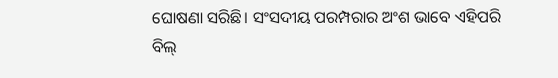ଘୋଷଣା ସରିଛି। ସଂସଦୀୟ ପରମ୍ପରାର ଅଂଶ ଭାବେ ଏହିପରି ବିଲ୍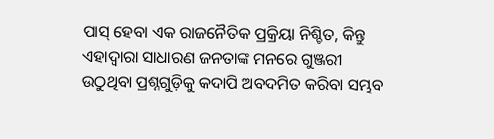ପାସ୍ ହେବା ଏକ ରାଜନୈତିକ ପ୍ରକ୍ରିୟା ନିଶ୍ଚିତ, କିନ୍ତୁ ଏହାଦ୍ବାରା ସାଧାରଣ ଜନତାଙ୍କ ମନରେ ଗୁଞ୍ଜରୀ ଉଠୁଥିବା ପ୍ରଶ୍ନଗୁଡ଼ିକୁ କଦାପି ଅବଦମିତ କରିବା ସମ୍ଭବ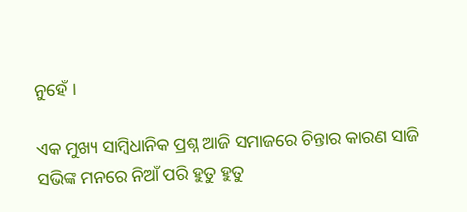ନୁହେଁ ।

ଏକ ମୁଖ୍ୟ ସାମ୍ବିଧାନିକ ପ୍ରଶ୍ନ ଆଜି ସମାଜରେ ଚିନ୍ତାର କାରଣ ସାଜି ସଭିଙ୍କ ମନରେ ନିଆଁ ପରି ହୁତୁ ହୁତୁ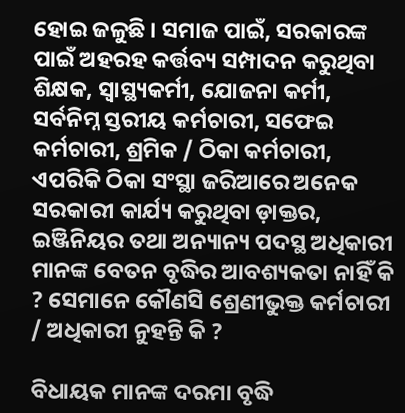ହୋଇ ଜଳୁଛି । ସମାଜ ପାଇଁ, ସରକାରଙ୍କ ପାଇଁ ଅହରହ କର୍ତ୍ତବ୍ୟ ସମ୍ପାଦନ କରୁଥିବା ଶିକ୍ଷକ, ସ୍ୱାସ୍ଥ୍ୟକର୍ମୀ, ଯୋଜନା କର୍ମୀ, ସର୍ବନିମ୍ନ ସ୍ତରୀୟ କର୍ମଚାରୀ, ସଫେଇ କର୍ମଚାରୀ, ଶ୍ରମିକ / ଠିକା କର୍ମଚାରୀ, ଏପରିକି ଠିକା ସଂସ୍ଥା ଜରିଆରେ ଅନେକ ସରକାରୀ କାର୍ଯ୍ୟ କରୁଥିବା ଡ଼ାକ୍ତର, ଇଞ୍ଜିନିୟର ତଥା ଅନ୍ୟାନ୍ୟ ପଦସ୍ଥ ଅଧିକାରୀ ମାନଙ୍କ ବେତନ ବୃଦ୍ଧିର ଆବଶ୍ୟକତା ନାହିଁ କି ? ସେମାନେ କୌଣସି ଶ୍ରେଣୀଭୁକ୍ତ କର୍ମଚାରୀ / ଅଧିକାରୀ ନୁହନ୍ତି କି ?

ବିଧାୟକ ମାନଙ୍କ ଦରମା ବୃଦ୍ଧି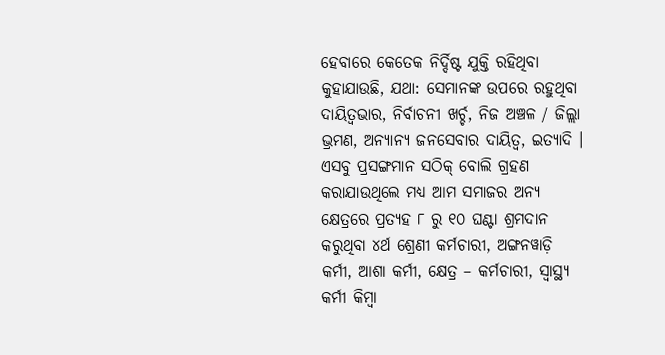ହେବାରେ କେତେକ ନିର୍ଦ୍ଦିଷ୍ଟ ଯୁକ୍ତି ରହିଥିବା କୁହାଯାଉଛି, ଯଥା: ସେମାନଙ୍କ ଉପରେ ରହୁଥିବା ଦାୟିତ୍ଵଭାର, ନିର୍ବାଚନୀ ଖର୍ଚ୍ଚ, ନିଜ ଅଞ୍ଚଳ / ଜିଲ୍ଲା ଭ୍ରମଣ, ଅନ୍ୟାନ୍ୟ ଜନସେବାର ଦାୟିତ୍ୱ, ଇତ୍ୟାଦି । ଏସବୁ ପ୍ରସଙ୍ଗମାନ ସଠିକ୍ ବୋଲି ଗ୍ରହଣ କରାଯାଉଥିଲେ ମଧ୍ୟ ଆମ ସମାଜର ଅନ୍ୟ କ୍ଷେତ୍ରରେ ପ୍ରତ୍ୟହ ୮ ରୁ ୧୦ ଘଣ୍ଟା ଶ୍ରମଦାନ କରୁଥିବା ୪ର୍ଥ ଶ୍ରେଣୀ କର୍ମଚାରୀ, ଅଙ୍ଗନୱାଡ଼ି କର୍ମୀ, ଆଶା କର୍ମୀ, କ୍ଷେତ୍ର – କର୍ମଚାରୀ, ସ୍ବାସ୍ଥ୍ୟ କର୍ମୀ କିମ୍ବା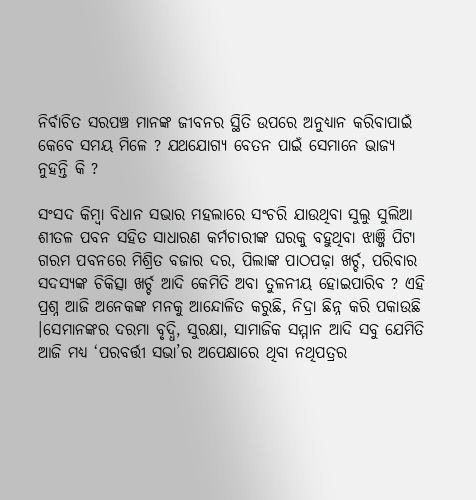ନିର୍ବାଚିତ ସରପଞ୍ଚ ମାନଙ୍କ ଜୀବନର ସ୍ଥିତି ଉପରେ ଅନୁଧ୍ୟାନ କରିବାପାଇଁ କେବେ ସମୟ ମିଳେ ? ଯଥଯୋଗ୍ୟ ବେତନ ପାଇଁ ସେମାନେ ଭାଜ୍ୟ ନୁହନ୍ତି କି ?

ସଂସଦ କିମ୍ବା ବିଧାନ ସଭାର ମହଲାରେ ସଂଚରି ଯାଉଥିବା ସୁଲୁ ସୁଲିଆ ଶୀତଳ ପବନ ସହିତ ସାଧାରଣ କର୍ମଚାରୀଙ୍କ ଘରକୁ ବହୁଥିବା ଝାଞ୍ଜି ପିଟା ଗରମ ପବନରେ ମିଶ୍ରିତ ବଜାର ଦର, ପିଲାଙ୍କ ପାଠପଢ଼ା ଖର୍ଚ୍ଚ, ପରିବାର ସଦସ୍ୟଙ୍କ ଚିକିତ୍ସା ଖର୍ଚ୍ଚ ଆଦି କେମିତି ଅବା ତୁଳନୀୟ ହୋଇପାରିବ ? ଏହି ପ୍ରଶ୍ନ ଆଜି ଅନେକଙ୍କ ମନକୁ ଆନ୍ଦୋଳିତ କରୁଛି, ନିଦ୍ରା ଛିନ୍ନ କରି ପକାଉଛି ।ସେମାନଙ୍କର ଦରମା ବୃଦ୍ଧି, ସୁରକ୍ଷା, ସାମାଜିକ ସମ୍ମାନ ଆଦି ସବୁ ଯେମିତି ଆଜି ମଧ୍ୟ ‘ପରବର୍ତ୍ତୀ ସଭା’ର ଅପେକ୍ଷାରେ ଥିବା ନଥିପତ୍ରର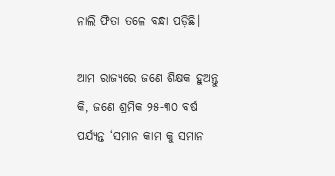ନାଲି ଫିତା ତଳେ ବନ୍ଧା ପଡ଼ିଛି।

ଆମ ରାଜ୍ୟରେ ଜଣେ ଶିକ୍ଷକ ହୁଅନ୍ତୁ କି, ଜଣେ ଶ୍ରମିକ ୨୫-୩୦ ବର୍ଷ ପର୍ଯ୍ୟନ୍ତ ‘ସମାନ କାମ କୁ ସମାନ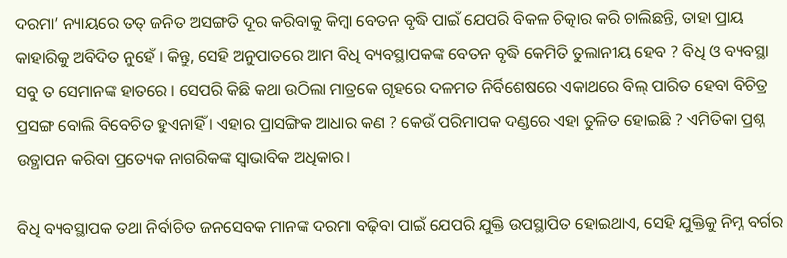ଦରମା’ ନ୍ୟାୟରେ ତତ୍ ଜନିତ ଅସଙ୍ଗତି ଦୂର କରିବାକୁ କିମ୍ବା ବେତନ ବୃଦ୍ଧି ପାଇଁ ଯେପରି ବିକଳ ଚିତ୍କାର କରି ଚାଲିଛନ୍ତି, ତାହା ପ୍ରାୟ କାହାରିକୁ ଅବିଦିତ ନୁହେଁ । କିନ୍ତୁ, ସେହି ଅନୁପାତରେ ଆମ ବିଧି ବ୍ୟବସ୍ଥାପକଙ୍କ ବେତନ ବୃଦ୍ଧି କେମିତି ତୁଲାନୀୟ ହେବ ? ବିଧି ଓ ବ୍ୟବସ୍ଥା ସବୁ ତ ସେମାନଙ୍କ ହାତରେ । ସେପରି କିଛି କଥା ଉଠିଲା ମାତ୍ରକେ ଗୃହରେ ଦଳମତ ନିର୍ବିଶେଷରେ ଏକାଥରେ ବିଲ୍ ପାରିତ ହେବା ବିଚିତ୍ର ପ୍ରସଙ୍ଗ ବୋଲି ବିବେଚିତ ହୁଏନାହିଁ । ଏହାର ପ୍ରାସଙ୍ଗିକ ଆଧାର କଣ ? କେଉଁ ପରିମାପକ ଦଣ୍ଡରେ ଏହା ତୁଳିତ ହୋଇଛି ? ଏମିତିକା ପ୍ରଶ୍ନ ଉତ୍ଥାପନ କରିବା ପ୍ରତ୍ୟେକ ନାଗରିକଙ୍କ ସ୍ଵାଭାବିକ ଅଧିକାର।

ବିଧି ବ୍ୟବସ୍ଥାପକ ତଥା ନିର୍ବାଚିତ ଜନସେବକ ମାନଙ୍କ ଦରମା ବଢ଼ିବା ପାଇଁ ଯେପରି ଯୁକ୍ତି ଉପସ୍ଥାପିତ ହୋଇଥାଏ, ସେହି ଯୁକ୍ତିକୁ ନିମ୍ନ ବର୍ଗର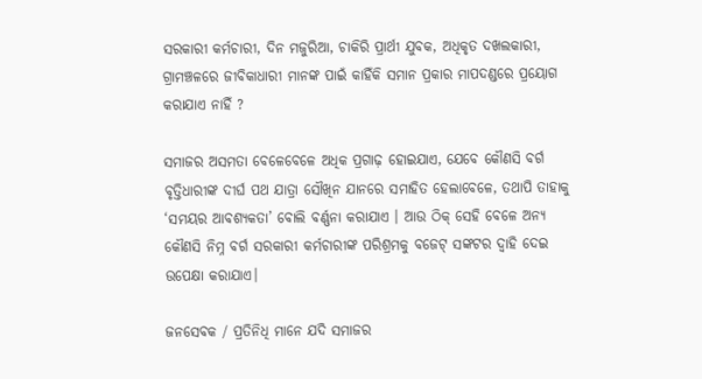ସରକାରୀ କର୍ମଚାରୀ, ଦିନ ମଜୁରିଆ, ଚାକିରି ପ୍ରାର୍ଥୀ ଯୁବକ, ଅଧିକୃତ ଦଖଲକାରୀ, ଗ୍ରାମଞ୍ଚଳରେ ଜୀବିକାଧାରୀ ମାନଙ୍କ ପାଇଁ କାହିଁକି ସମାନ ପ୍ରକାର ମାପଦଣ୍ଡରେ ପ୍ରୟୋଗ କରାଯାଏ ନାହିଁ ?

ସମାଜର ଅସମତା ବେଳେବେଳେ ଅଧିକ ପ୍ରଗାଢ଼ ହୋଇଯାଏ, ଯେବେ କୌଣସି ବର୍ଗ ବୃତ୍ତିଧାରୀଙ୍କ ଦୀର୍ଘ ପଥ ଯାତ୍ରା ସୌଖିନ ଯାନରେ ସମାହିତ ହେଲାବେଳେ, ତଥାପି ତାହାକୁ ‘ସମୟର ଆବଶ୍ୟକତା’ ବୋଲି ବର୍ଣ୍ଣନା କରାଯାଏ । ଆଉ ଠିକ୍ ସେହି ବେଳେ ଅନ୍ୟ କୌଣସି ନିମ୍ନ ବର୍ଗ ସରକାରୀ କର୍ମଚାରୀଙ୍କ ପରିଶ୍ରମକୁ ବଜେଟ୍ ସଙ୍କଟର ଦ୍ୱାହି ଦେଇ ଉପେକ୍ଷା କରାଯାଏ।

ଜନସେବକ / ପ୍ରତିନିଧି ମାନେ ଯଦି ସମାଜର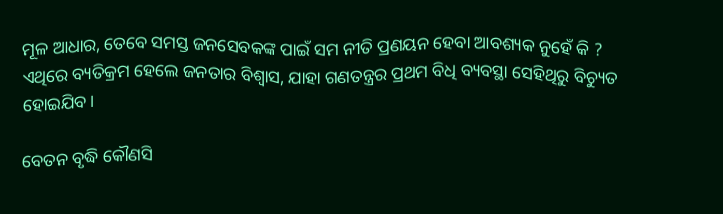ମୂଳ ଆଧାର, ତେବେ ସମସ୍ତ ଜନସେବକଙ୍କ ପାଇଁ ସମ ନୀତି ପ୍ରଣୟନ ହେବା ଆବଶ୍ୟକ ନୁହେଁ କି ? ଏଥିରେ ବ୍ୟତିକ୍ରମ ହେଲେ ଜନତାର ବିଶ୍ୱାସ, ଯାହା ଗଣତନ୍ତ୍ରର ପ୍ରଥମ ବିଧି ବ୍ୟବସ୍ଥା ସେହିଥିରୁ ବିଚ୍ୟୁତ ହୋଇଯିବ।

ବେତନ ବୃଦ୍ଧି କୌଣସି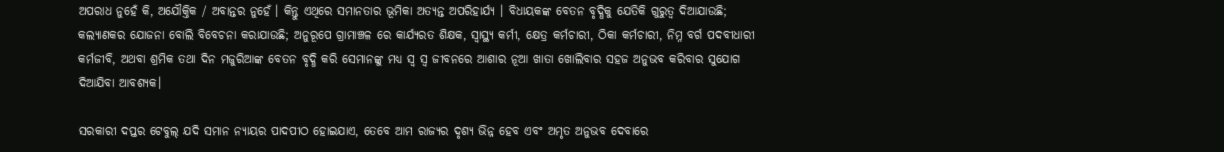ଅପରାଧ ନୁହେଁ କି, ଅଯୌକ୍ତିକ / ଅବାନ୍ତର ନୁହେଁ । କିନ୍ତୁ ଏଥିରେ ସମାନତାର ଭୂମିକା ଅତ୍ୟନ୍ତ ଅପରିହାର୍ଯ୍ୟ । ବିଧାୟକଙ୍କ ବେତନ ବୃଦ୍ଧିକୁ ଯେତିକି ଗୁରୁତ୍ଵ ଦିଆଯାଉଛି; କଲ୍ୟାଣକର ଯୋଜନା ବୋଲି ବିବେଚନା କରାଯାଉଛି; ଅନୁରୂପେ ଗ୍ରାମାଞ୍ଚଳ ରେ କାର୍ଯ୍ୟରତ ଶିକ୍ଷକ, ସ୍ୱାସ୍ଥ୍ୟ କର୍ମୀ, କ୍ଷେତ୍ର କର୍ମଚାରୀ, ଠିକା କର୍ମଚାରୀ, ନିମ୍ନ ବର୍ଗ ପଦବୀଧାରୀ କର୍ମଜୀବି, ଅଥବା ଶ୍ରମିକ ତଥା ଦିନ ମଜୁରିଆଙ୍କ ବେତନ ବୃଦ୍ଧି କରି ସେମାନଙ୍କୁ ମଧ୍ୟ ସ୍ଵ ସ୍ୱ ଜୀବନରେ ଆଶାର ନୂଆ ଖାତା ଖୋଲିବାର ସହଜ ଅନୁଭବ କରିବାର ସୁଯୋଗ ଦିଆଯିବା ଆବଶ୍ୟକ।

ସରକାରୀ ଦପ୍ତର ଟେବୁଲ୍ ଯଦି ସମାନ ନ୍ୟାୟର ପାଦପୀଠ ହୋଇଯାଏ, ତେବେ ଆମ ରାଜ୍ୟର ଦୃଶ୍ୟ ଭିନ୍ନ ହେବ ଏବଂ ଅମୃତ ଅନୁଭବ ଦେବାରେ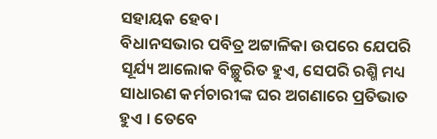ସହାୟକ ହେବ।
ବିଧାନସଭାର ପବିତ୍ର ଅଟ୍ଟାଳିକା ଉପରେ ଯେପରି ସୂର୍ଯ୍ୟ ଆଲୋକ ବିଚ୍ଛୁରିତ ହୁଏ, ସେପରି ରଶ୍ମି ମଧ୍ୟ ସାଧାରଣ କର୍ମଚାରୀଙ୍କ ଘର ଅଗଣାରେ ପ୍ରତିଭାତ ହୁଏ । ତେବେ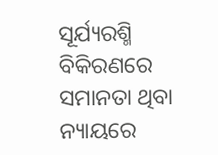ସୂର୍ଯ୍ୟରଶ୍ମି ବିକିରଣରେ ସମାନତା ଥିବା ନ୍ୟାୟରେ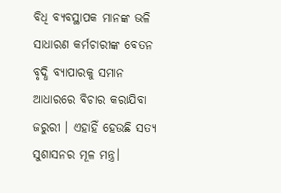ବିଧି ବ୍ୟବସ୍ଥାପକ ମାନଙ୍କ ଭଳି ସାଧାରଣ କର୍ମଚାରୀଙ୍କ ବେତନ ବୃଦ୍ଧି ବ୍ୟାପାରକୁ ସମାନ ଆଧାରରେ ବିଚାର କରାଯିବା ଜରୁରୀ । ଏହାହିଁ ହେଉଛି ସତ୍ୟ ସୁଶାସନର ମୂଳ ମନ୍ତ୍ର।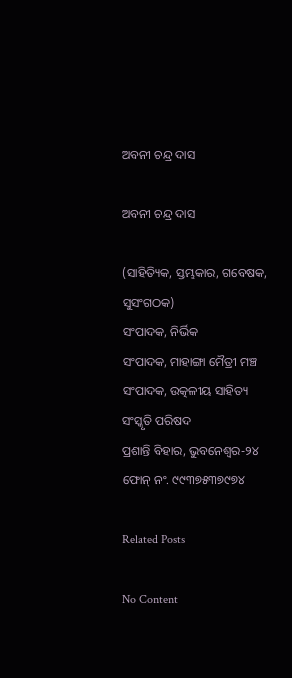ଅବନୀ ଚନ୍ଦ୍ର ଦାସ

ଅବନୀ ଚନ୍ଦ୍ର ଦାସ

(ସାହିତ୍ୟିକ, ସ୍ତମ୍ଭକାର, ଗବେଷକ, ସୁସଂଗଠକ)
ସଂପାଦକ, ନିର୍ଭିକ
ସଂପାଦକ, ମାହାଙ୍ଗା ମୈତ୍ରୀ ମଞ୍ଚ
ସଂପାଦକ, ଉତ୍କଳୀୟ ସାହିତ୍ୟ ସଂସ୍କୃତି ପରିଷଦ
ପ୍ରଶାନ୍ତି ବିହାର, ଭୁବନେଶ୍ବର-୨୪
ଫୋନ୍ ନଂ. ୯୯୩୭୫୩୭୯୭୪

Related Posts

No Content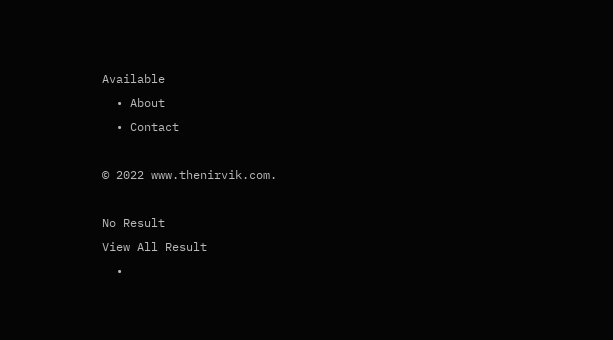Available
  • About
  • Contact

© 2022 www.thenirvik.com.

No Result
View All Result
  •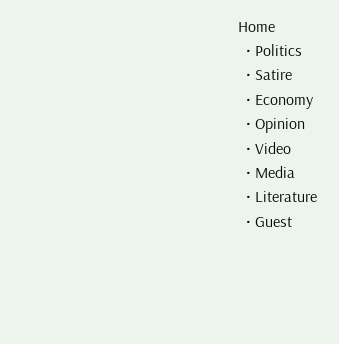Home
  • Politics
  • Satire
  • Economy
  • Opinion
  • Video
  • Media
  • Literature
  • Guest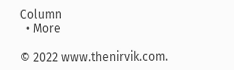Column
  • More

© 2022 www.thenirvik.com.